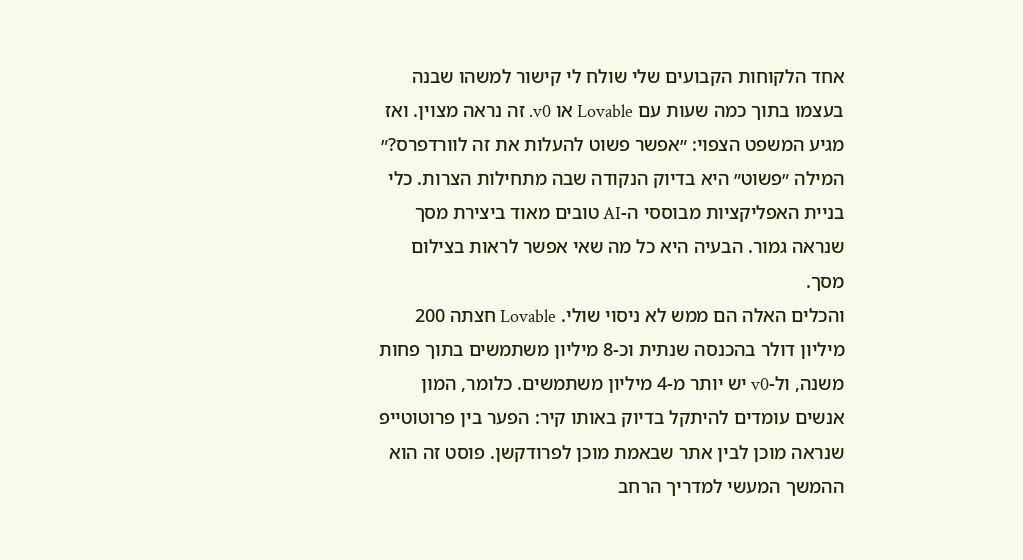אחד הלקוחות הקבועים שלי שולח לי קישור למשהו שבנה בעצמו בתוך כמה שעות עם Lovable או v0. זה נראה מצוין. ואז מגיע המשפט הצפוי: ״אפשר פשוט להעלות את זה לוורדפרס?״
המילה ״פשוט״ היא בדיוק הנקודה שבה מתחילות הצרות. כלי בניית האפליקציות מבוססי ה-AI טובים מאוד ביצירת מסך שנראה גמור. הבעיה היא כל מה שאי אפשר לראות בצילום מסך.
והכלים האלה הם ממש לא ניסוי שולי. Lovable חצתה 200 מיליון דולר בהכנסה שנתית וכ-8 מיליון משתמשים בתוך פחות משנה, ול-v0 יש יותר מ-4 מיליון משתמשים. כלומר, המון אנשים עומדים להיתקל בדיוק באותו קיר: הפער בין פרוטוטייפ שנראה מוכן לבין אתר שבאמת מוכן לפרודקשן. פוסט זה הוא ההמשך המעשי למדריך הרחב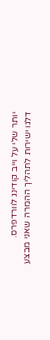יותר שלי על וייב קודינג לוורדפרס.
דלגו ישירות לתהליך ההמרה שאני מבצע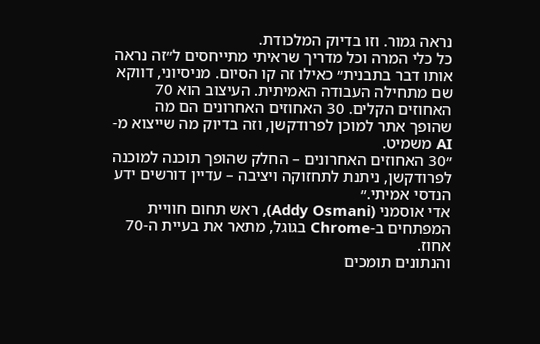נראה גמור. וזו בדיוק המלכודת.
כל כלי המרה וכל מדריך שראיתי מתייחסים ל״זה נראה אותו דבר בתבנית״ כאילו זה קו הסיום. מניסיוני, דווקא שם מתחילה העבודה האמיתית. העיצוב הוא 70 האחוזים הקלים. 30 האחוזים האחרונים הם מה שהופך אתר למוכן לפרודקשן, וזה בדיוק מה שייצוא מ-AI משמיט.
״30 האחוזים האחרונים – החלק שהופך תוכנה למוכנה לפרודקשן, ניתנת לתחזוקה ויציבה – עדיין דורשים ידע הנדסי אמיתי.״
אדי אוסמני (Addy Osmani), ראש תחום חוויית המפתחים ב-Chrome בגוגל, מתאר את בעיית ה-70 אחוז.
והנתונים תומכים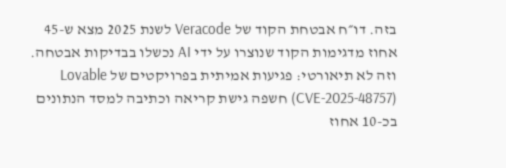בזה. דו״ח אבטחת הקוד של Veracode לשנת 2025 מצא ש-45 אחוז מדגימות הקוד שנוצרו על ידי AI נכשלו בבדיקות אבטחה. וזה לא תיאורטי: פגיעות אמיתית בפרויקטים של Lovable (CVE-2025-48757) חשפה גישת קריאה וכתיבה למסד הנתונים בכ-10 אחוז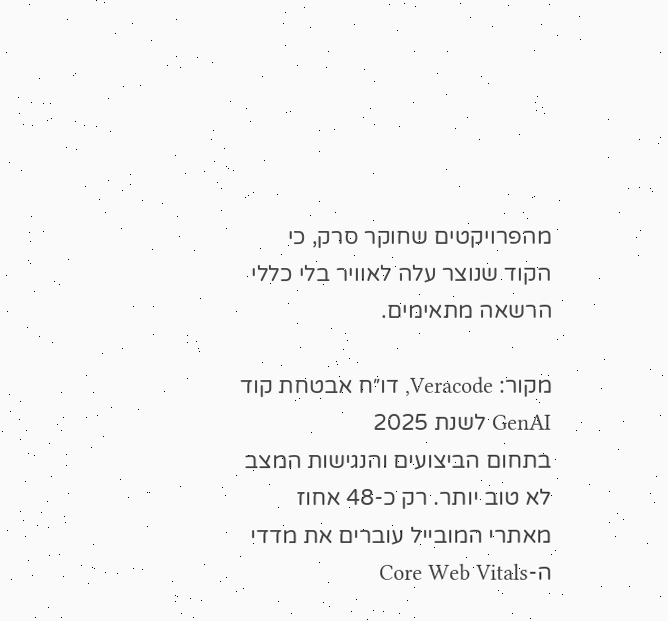מהפרויקטים שחוקר סרק, כי הקוד שנוצר עלה לאוויר בלי כללי הרשאה מתאימים.

מקור: Veracode, דו״ח אבטחת קוד GenAI לשנת 2025
בתחום הביצועים והנגישות המצב לא טוב יותר. רק כ-48 אחוז מאתרי המובייל עוברים את מדדי ה-Core Web Vitals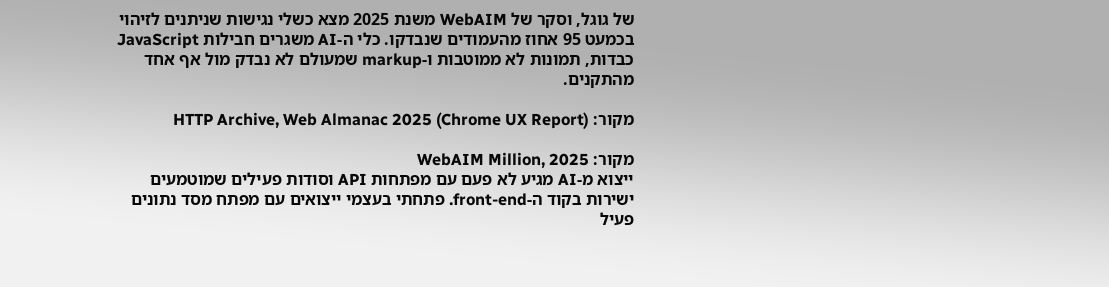של גוגל, וסקר של WebAIM משנת 2025 מצא כשלי נגישות שניתנים לזיהוי בכמעט 95 אחוז מהעמודים שנבדקו. כלי ה-AI משגרים חבילות JavaScript כבדות, תמונות לא ממוטבות ו-markup שמעולם לא נבדק מול אף אחד מהתקנים.

מקור: HTTP Archive, Web Almanac 2025 (Chrome UX Report)

מקור: WebAIM Million, 2025
ייצוא מ-AI מגיע לא פעם עם מפתחות API וסודות פעילים שמוטמעים ישירות בקוד ה-front-end. פתחתי בעצמי ייצואים עם מפתח מסד נתונים פעיל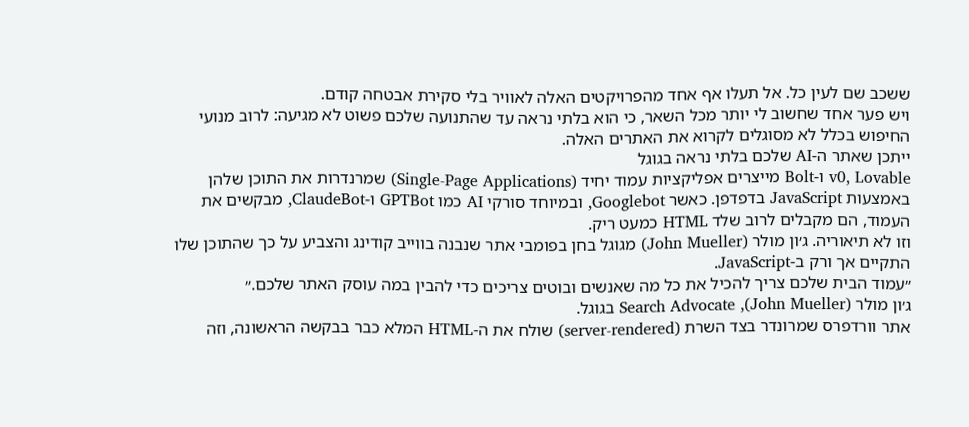ששכב שם לעין כל. אל תעלו אף אחד מהפרויקטים האלה לאוויר בלי סקירת אבטחה קודם.
ויש פער אחד שחשוב לי יותר מכל השאר, כי הוא בלתי נראה עד שהתנועה שלכם פשוט לא מגיעה: לרוב מנועי החיפוש בכלל לא מסוגלים לקרוא את האתרים האלה.
ייתכן שאתר ה-AI שלכם בלתי נראה בגוגל
v0, Lovable ו-Bolt מייצרים אפליקציות עמוד יחיד (Single-Page Applications) שמרנדרות את התוכן שלהן באמצעות JavaScript בדפדפן. כאשר Googlebot, ובמיוחד סורקי AI כמו GPTBot ו-ClaudeBot, מבקשים את העמוד, הם מקבלים לרוב שלד HTML כמעט ריק.
וזו לא תיאוריה. ג׳ון מולר (John Mueller) מגוגל בחן בפומבי אתר שנבנה בווייב קודינג והצביע על כך שהתוכן שלו התקיים אך ורק ב-JavaScript.
״עמוד הבית שלכם צריך להכיל את כל מה שאנשים ובוטים צריכים כדי להבין במה עוסק האתר שלכם.״
ג׳ון מולר (John Mueller), Search Advocate בגוגל.
אתר וורדפרס שמרונדר בצד השרת (server-rendered) שולח את ה-HTML המלא כבר בבקשה הראשונה, וזה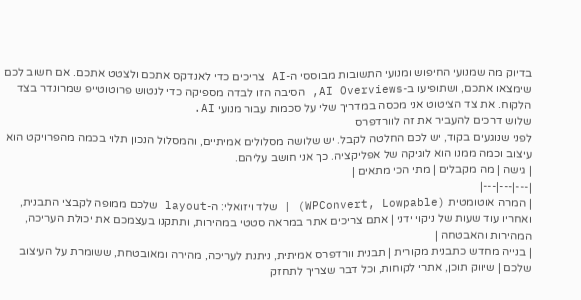בדיוק מה שמנועי החיפוש ומנועי התשובות מבוססי ה-AI צריכים כדי לאנדקס אתכם ולצטט אתכם. אם חשוב לכם שימצאו אתכם, ושתופיעו ב-AI Overviews, הסיבה הזו לבדה מספיקה כדי לנטוש פרוטוטייפ שמרונדר בצד הלקוח. את צד הציטוט אני מכסה במדריך שלי על סכמות עבור מנועי AI.
שלוש דרכים להעביר את זה לוורדפרס
לפני שנוגעים בקוד, יש לכם החלטה לקבל. יש שלושה מסלולים אמיתיים, והמסלול הנכון תלוי בכמה מהפרויקט הוא עיצוב וכמה ממנו הוא לוגיקה של אפליקציה. כך אני חושב עליהם.
| גישה | מה מקבלים | מתי הכי מתאים |
|---|---|---|
| המרה אוטומטית (WPConvert, Lowpable) | שלד ויזואלי: ה-layout שלכם ממופה לקבצי התבנית, ואחריו עוד שעות של ניקוי ידני | אתם צריכים אתר במראה סטטי במהירות, ותתקנו בעצמכם את יכולת העריכה, המהירות והאבטחה |
| בנייה מחדש כתבנית מקורית | תבנית וורדפרס אמיתית, ניתנת לעריכה, מהירה ומאובטחת, ששומרת על העיצוב שלכם | שיווק תוכן, אתרי לקוחות, וכל דבר שצריך לתחזק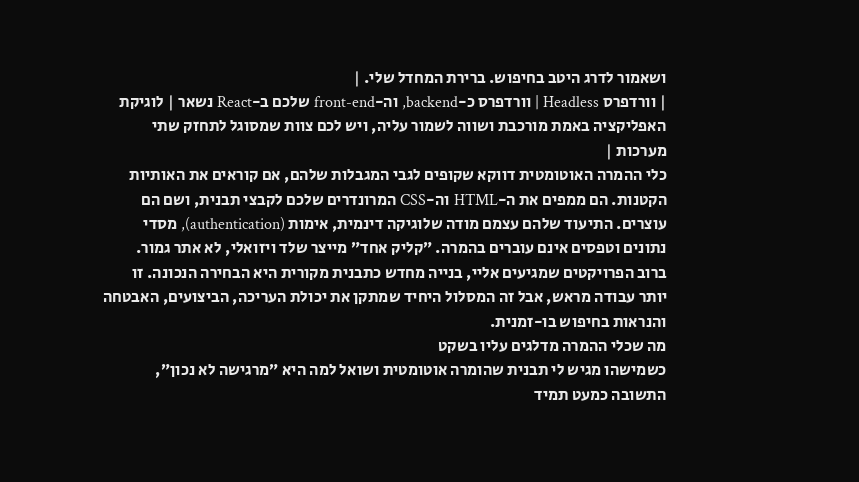ושאמור לדרג היטב בחיפוש. ברירת המחדל שלי. |
| וורדפרס Headless | וורדפרס כ-backend, וה-front-end שלכם ב-React נשאר | לוגיקת האפליקציה באמת מורכבת ושווה לשמור עליה, ויש לכם צוות שמסוגל לתחזק שתי מערכות |
כלי ההמרה האוטומטית דווקא שקופים לגבי המגבלות שלהם, אם קוראים את האותיות הקטנות. הם ממפים את ה-HTML וה-CSS המרונדרים שלכם לקבצי תבנית, ושם הם עוצרים. התיעוד שלהם עצמם מודה שלוגיקה דינמית, אימות (authentication), מסדי נתונים וטפסים אינם עוברים בהמרה. ״קליק אחד״ מייצר שלד ויזואלי, לא אתר גמור.
ברוב הפרויקטים שמגיעים אליי, בנייה מחדש כתבנית מקורית היא הבחירה הנכונה. זו יותר עבודה מראש, אבל זה המסלול היחיד שמתקן את יכולת העריכה, הביצועים, האבטחה והנראות בחיפוש בו-זמנית.
מה שכלי ההמרה מדלגים עליו בשקט
כשמישהו מגיש לי תבנית שהומרה אוטומטית ושואל למה היא ״מרגישה לא נכון״, התשובה כמעט תמיד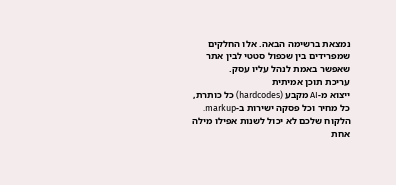נמצאת ברשימה הבאה. אלו החלקים שמפרידים בין שכפול סטטי לבין אתר שאפשר באמת לנהל עליו עסק.
עריכת תוכן אמיתית
ייצוא מ-AI מקבע (hardcodes) כל כותרת, כל מחיר וכל פסקה ישירות ב-markup. הלקוח שלכם לא יכול לשנות אפילו מילה אחת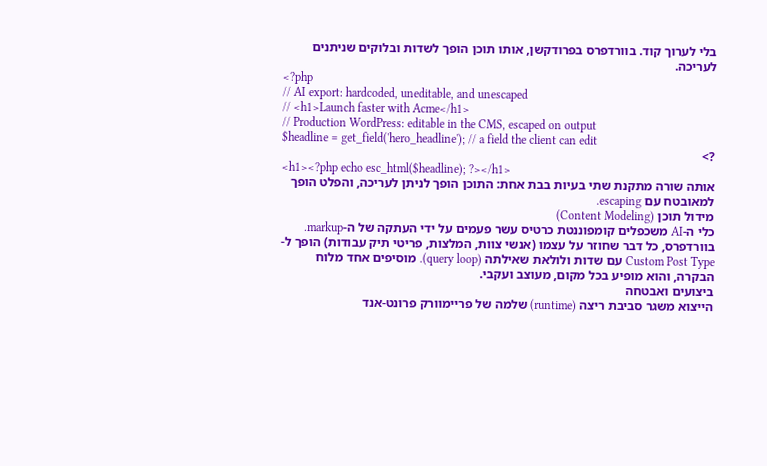בלי לערוך קוד. בוורדפרס בפרודקשן, אותו תוכן הופך לשדות ובלוקים שניתנים לעריכה.
<?php
// AI export: hardcoded, uneditable, and unescaped
// <h1>Launch faster with Acme</h1>
// Production WordPress: editable in the CMS, escaped on output
$headline = get_field('hero_headline'); // a field the client can edit
?>
<h1><?php echo esc_html($headline); ?></h1>
אותה שורה מתקנת שתי בעיות בבת אחת: התוכן הופך לניתן לעריכה, והפלט הופך למאובטח עם escaping.
מידול תוכן (Content Modeling)
כלי ה-AI משכפלים קומפוננטת כרטיס עשר פעמים על ידי העתקה של ה-markup. בוורדפרס, כל דבר שחוזר על עצמו (אנשי צוות, המלצות, פריטי תיק עבודות) הופך ל-Custom Post Type עם שדות ולולאת שאילתה (query loop). מוסיפים אחד מלוח הבקרה, והוא מופיע בכל מקום, מעוצב ועקבי.
ביצועים ואבטחה
הייצוא משגר סביבת ריצה (runtime) שלמה של פריימוורק פרונט-אנד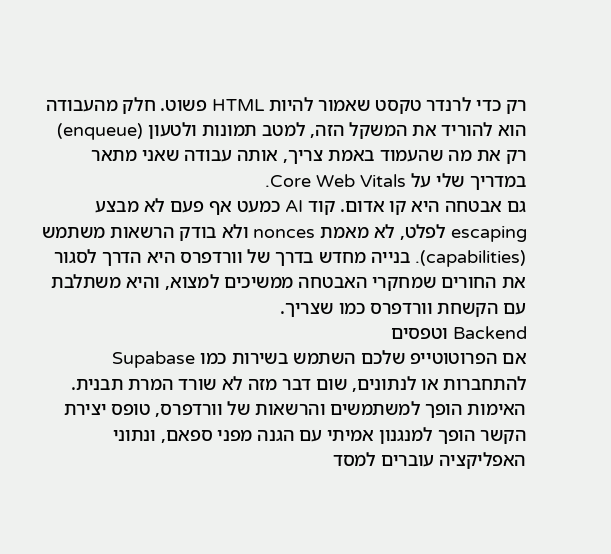רק כדי לרנדר טקסט שאמור להיות HTML פשוט. חלק מהעבודה הוא להוריד את המשקל הזה, למטב תמונות ולטעון (enqueue) רק את מה שהעמוד באמת צריך, אותה עבודה שאני מתאר במדריך שלי על Core Web Vitals.
גם אבטחה היא קו אדום. קוד AI כמעט אף פעם לא מבצע escaping לפלט, לא מאמת nonces ולא בודק הרשאות משתמש (capabilities). בנייה מחדש בדרך של וורדפרס היא הדרך לסגור את החורים שמחקרי האבטחה ממשיכים למצוא, והיא משתלבת עם הקשחת וורדפרס כמו שצריך.
Backend וטפסים
אם הפרוטוטייפ שלכם השתמש בשירות כמו Supabase להתחברות או לנתונים, שום דבר מזה לא שורד המרת תבנית. האימות הופך למשתמשים והרשאות של וורדפרס, טופס יצירת הקשר הופך למנגנון אמיתי עם הגנה מפני ספאם, ונתוני האפליקציה עוברים למסד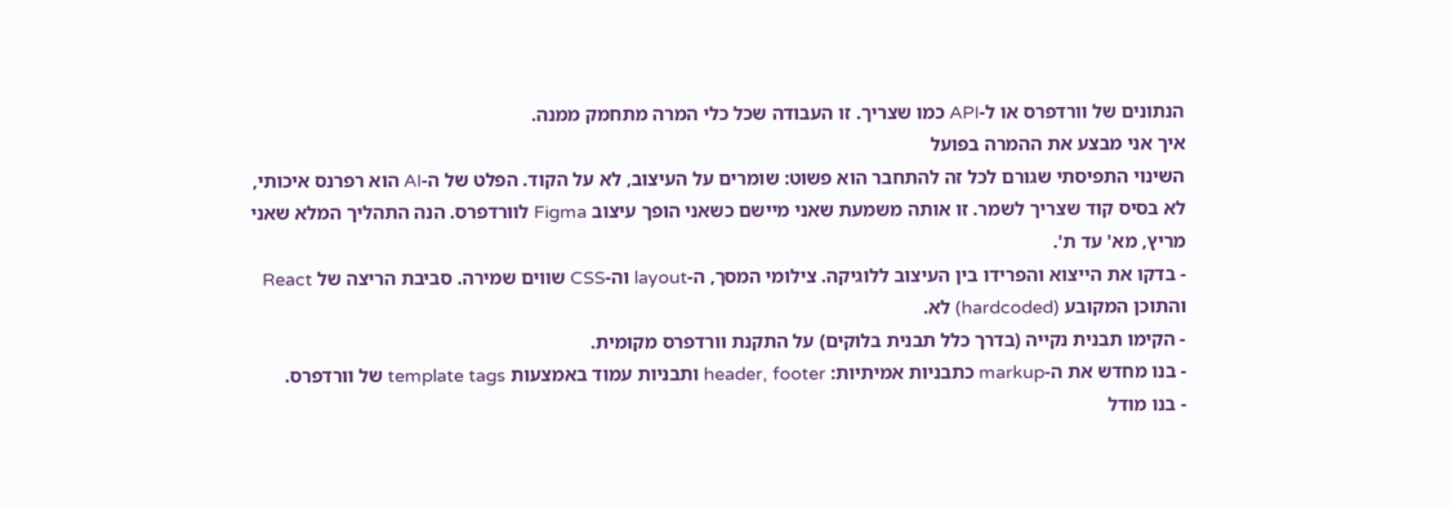הנתונים של וורדפרס או ל-API כמו שצריך. זו העבודה שכל כלי המרה מתחמק ממנה.
איך אני מבצע את ההמרה בפועל
השינוי התפיסתי שגורם לכל זה להתחבר הוא פשוט: שומרים על העיצוב, לא על הקוד. הפלט של ה-AI הוא רפרנס איכותי, לא בסיס קוד שצריך לשמר. זו אותה משמעת שאני מיישם כשאני הופך עיצוב Figma לוורדפרס. הנה התהליך המלא שאני מריץ, מא' עד ת'.
- בדקו את הייצוא והפרידו בין העיצוב ללוגיקה. צילומי המסך, ה-layout וה-CSS שווים שמירה. סביבת הריצה של React והתוכן המקובע (hardcoded) לא.
- הקימו תבנית נקייה (בדרך כלל תבנית בלוקים) על התקנת וורדפרס מקומית.
- בנו מחדש את ה-markup כתבניות אמיתיות: header, footer ותבניות עמוד באמצעות template tags של וורדפרס.
- בנו מודל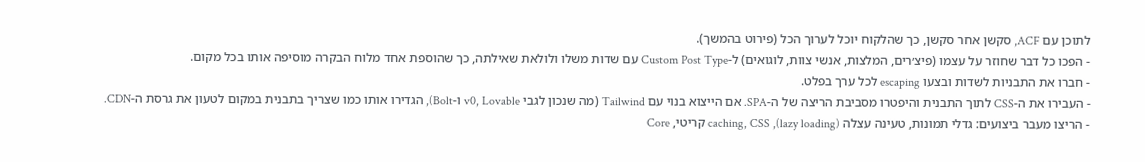לתוכן עם ACF, סקשן אחר סקשן, כך שהלקוח יוכל לערוך הכל (פירוט בהמשך).
- הפכו כל דבר שחוזר על עצמו (פיצ׳רים, המלצות, אנשי צוות, לוגואים) ל-Custom Post Type עם שדות משלו ולולאת שאילתה, כך שהוספת אחד מלוח הבקרה מוסיפה אותו בכל מקום.
- חברו את התבניות לשדות ובצעו escaping לכל ערך בפלט.
- העבירו את ה-CSS לתוך התבנית והיפטרו מסביבת הריצה של ה-SPA. אם הייצוא בנוי עם Tailwind (מה שנכון לגבי v0, Lovable ו-Bolt), הגדירו אותו כמו שצריך בתבנית במקום לטעון את גרסת ה-CDN.
- הריצו מעבר ביצועים: גדלי תמונות, טעינה עצלה (lazy loading), caching, CSS קריטי, Core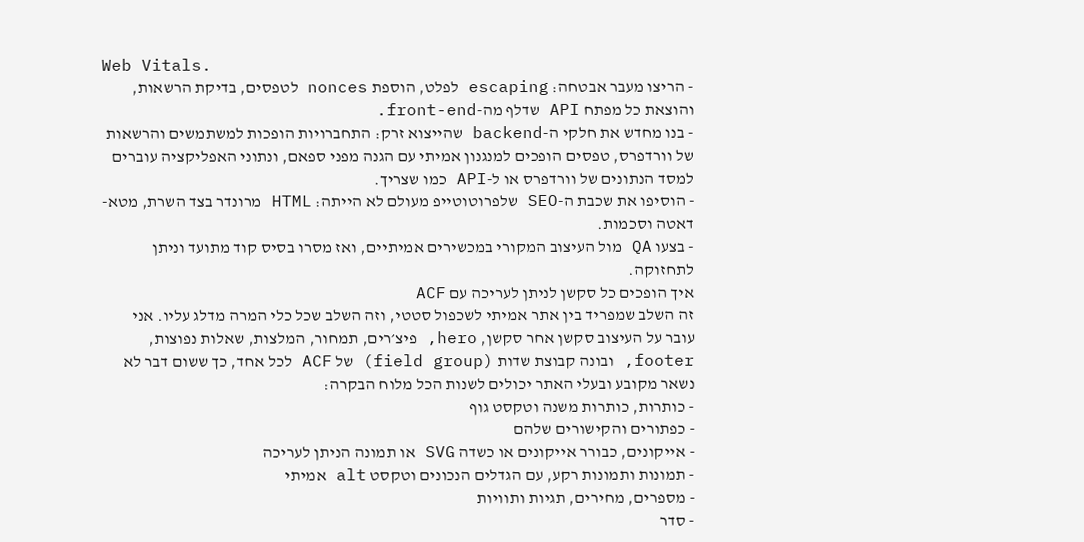Web Vitals.
- הריצו מעבר אבטחה: escaping לפלט, הוספת nonces לטפסים, בדיקת הרשאות, והוצאת כל מפתח API שדלף מה-front-end.
- בנו מחדש את חלקי ה-backend שהייצוא זרק: התחברויות הופכות למשתמשים והרשאות של וורדפרס, טפסים הופכים למנגנון אמיתי עם הגנה מפני ספאם, ונתוני האפליקציה עוברים למסד הנתונים של וורדפרס או ל-API כמו שצריך.
- הוסיפו את שכבת ה-SEO שלפרוטוטייפ מעולם לא הייתה: HTML מרונדר בצד השרת, מטא-דאטה וסכמות.
- בצעו QA מול העיצוב המקורי במכשירים אמיתיים, ואז מסרו בסיס קוד מתועד וניתן לתחזוקה.
איך הופכים כל סקשן לניתן לעריכה עם ACF
זה השלב שמפריד בין אתר אמיתי לשכפול סטטי, וזה השלב שכל כלי המרה מדלג עליו. אני עובר על העיצוב סקשן אחר סקשן, hero, פיצ׳רים, תמחור, המלצות, שאלות נפוצות, footer, ובונה קבוצת שדות (field group) של ACF לכל אחד, כך ששום דבר לא נשאר מקובע ובעלי האתר יכולים לשנות הכל מלוח הבקרה:
- כותרות, כותרות משנה וטקסט גוף
- כפתורים והקישורים שלהם
- אייקונים, כבורר אייקונים או כשדה SVG או תמונה הניתן לעריכה
- תמונות ותמונות רקע, עם הגדלים הנכונים וטקסט alt אמיתי
- מספרים, מחירים, תגיות ותוויות
- סדר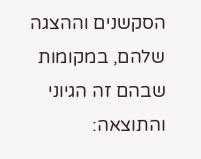הסקשנים וההצגה שלהם, במקומות שבהם זה הגיוני
והתוצאה: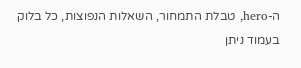ה-hero, טבלת התמחור, השאלות הנפוצות, כל בלוק בעמוד ניתן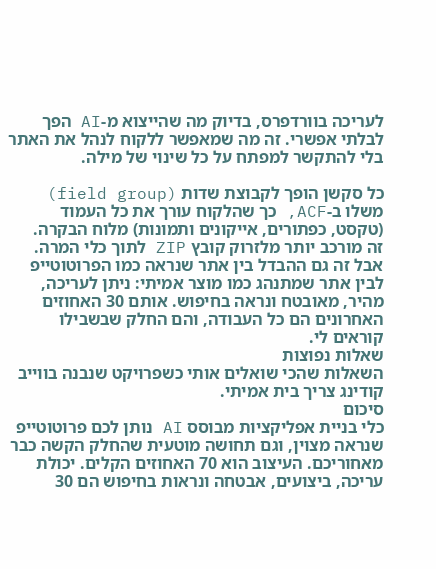לעריכה בוורדפרס, בדיוק מה שהייצוא מ-AI הפך לבלתי אפשרי. זה מה שמאפשר ללקוח לנהל את האתר בלי להתקשר למפתח על כל שינוי של מילה.

כל סקשן הופך לקבוצת שדות (field group) משלו ב-ACF, כך שהלקוח עורך את כל העמוד (טקסט, כפתורים, אייקונים ותמונות) מלוח הבקרה.
זה מורכב יותר מלזרוק קובץ ZIP לתוך כלי המרה. אבל זה גם ההבדל בין אתר שנראה כמו הפרוטוטייפ לבין אתר שמתנהג כמו מוצר אמיתי: ניתן לעריכה, מהיר, מאובטח ונראה בחיפוש. אותם 30 האחוזים האחרונים הם כל העבודה, והם החלק שבשבילו קוראים לי.
שאלות נפוצות
השאלות שהכי שואלים אותי כשפרויקט שנבנה בווייב קודינג צריך בית אמיתי.
סיכום
כלי בניית אפליקציות מבוסס AI נותן לכם פרוטוטייפ שנראה מצוין, וגם תחושה מוטעית שהחלק הקשה כבר מאחוריכם. העיצוב הוא 70 האחוזים הקלים. יכולת עריכה, ביצועים, אבטחה ונראות בחיפוש הם 30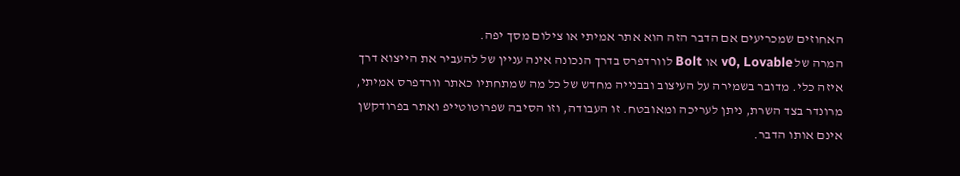האחוזים שמכריעים אם הדבר הזה הוא אתר אמיתי או צילום מסך יפה.
המרה של v0, Lovable או Bolt לוורדפרס בדרך הנכונה אינה עניין של להעביר את הייצוא דרך איזה כלי. מדובר בשמירה על העיצוב ובבנייה מחדש של כל מה שמתחתיו כאתר וורדפרס אמיתי, מרונדר בצד השרת, ניתן לעריכה ומאובטח. זו העבודה, וזו הסיבה שפרוטוטייפ ואתר בפרודקשן אינם אותו הדבר.